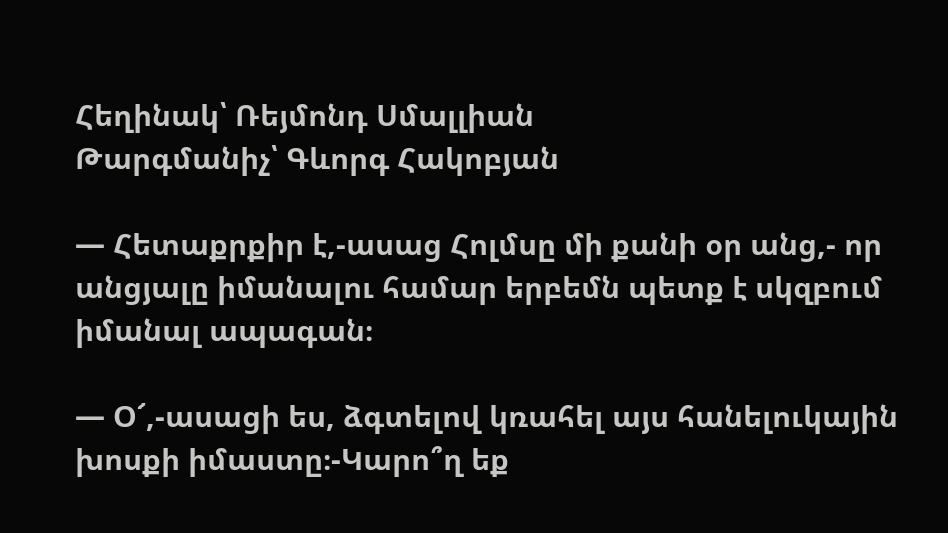Հեղինակ՝ Ռեյմոնդ Սմալլիան
Թարգմանիչ՝ Գևորգ Հակոբյան

— Հետաքրքիր է,-ասաց Հոլմսը մի քանի օր անց,- որ անցյալը իմանալու համար երբեմն պետք է սկզբում իմանալ ապագան։

— Օ՜,-ասացի ես, ձգտելով կռահել այս հանելուկային խոսքի իմաստը։-Կարո՞ղ եք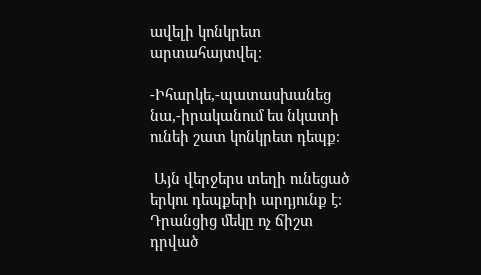ավելի կոնկրետ արտահայտվել։

-Իհարկե,-պատասխանեց նա,-իրականում ես նկատի ունեի շատ կոնկրետ դեպք։

 Այն վերջերս տեղի ունեցած երկու դեպքերի արդյունք է։ Դրանցից մեկը ոչ ճիշտ դրված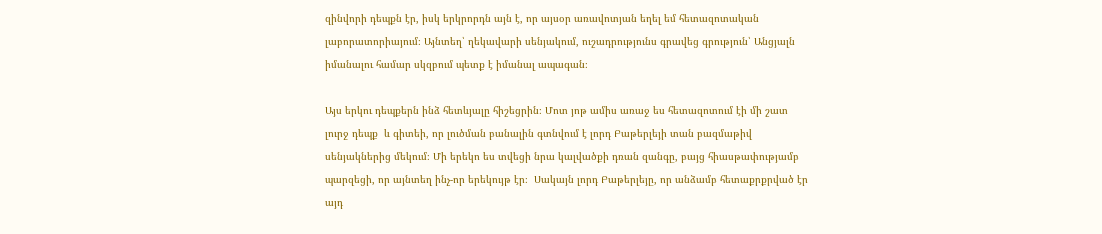զինվորի դեպքն էր, իսկ երկրորդն այն է, որ այսօր առավոտյան եղել եմ հետազոտական լաբորատորիայում։ Այնտեղ՝ ղեկավարի սենյակում, ուշադրությունս գրավեց գրություն՝ Անցյալն իմանալու համար սկզբում պետք է իմանալ ապագան։

Այս երկու դեպքերն ինձ հետևյալը հիշեցրին։ Մոտ յոթ ամիս առաջ ես հետազոտում էի մի շատ լուրջ դեպք  և գիտեի, որ լուծման բանալին գտնվում է լորդ Բաթերլեյի տան բազմաթիվ սենյակներից մեկում։ Մի երեկո ես տվեցի նրա կալվածքի դռան զանգը, բայց հիասթափությամբ պարզեցի, որ այնտեղ ինչ-որ երեկույթ էր։  Սակայն լորդ Բաթերլեյը, որ անձամբ հետաքրքրված էր այդ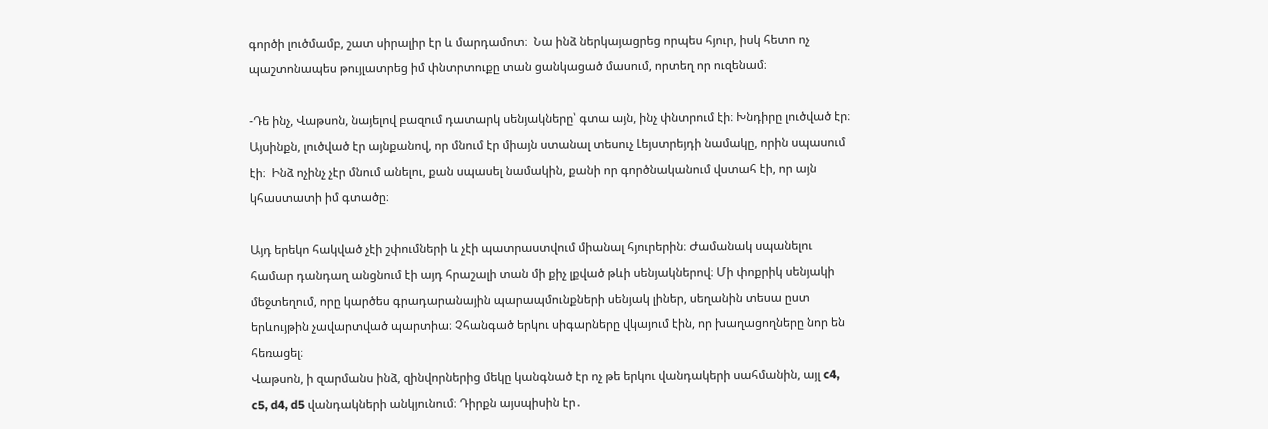գործի լուծմամբ, շատ սիրալիր էր և մարդամոտ։  Նա ինձ ներկայացրեց որպես հյուր, իսկ հետո ոչ պաշտոնապես թույլատրեց իմ փնտրտուքը տան ցանկացած մասում, որտեղ որ ուզենամ։

-Դե ինչ, Վաթսոն, նայելով բազում դատարկ սենյակները՝ գտա այն, ինչ փնտրում էի։ Խնդիրը լուծված էր։ Այսինքն, լուծված էր այնքանով, որ մնում էր միայն ստանալ տեսուչ Լեյստրեյդի նամակը, որին սպասում էի։  Ինձ ոչինչ չէր մնում անելու, քան սպասել նամակին, քանի որ գործնականում վստահ էի, որ այն կհաստատի իմ գտածը։

Այդ երեկո հակված չէի շփումների և չէի պատրաստվում միանալ հյուրերին։ Ժամանակ սպանելու համար դանդաղ անցնում էի այդ հրաշալի տան մի քիչ լքված թևի սենյակներով։ Մի փոքրիկ սենյակի մեջտեղում, որը կարծես գրադարանային պարապմունքների սենյակ լիներ, սեղանին տեսա ըստ երևույթին չավարտված պարտիա։ Չհանգած երկու սիգարները վկայում էին, որ խաղացողները նոր են հեռացել։
Վաթսոն, ի զարմանս ինձ, զինվորներից մեկը կանգնած էր ոչ թե երկու վանդակերի սահմանին, այլ c4, c5, d4, d5 վանդակների անկյունում։ Դիրքն այսպիսին էր․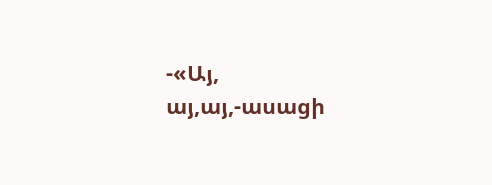-«Այ, այ,այ,-ասացի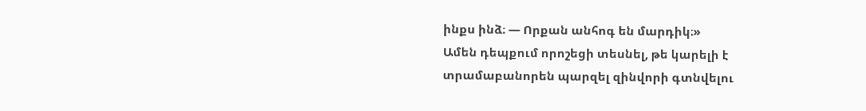ինքս ինձ։ — Որքան անհոգ են մարդիկ։»
Ամեն դեպքում որոշեցի տեսնել, թե կարելի է տրամաբանորեն պարզել զինվորի գտնվելու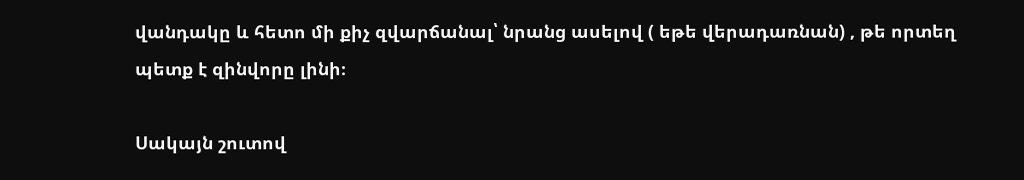վանդակը և հետո մի քիչ զվարճանալ՝ նրանց ասելով ( եթե վերադառնան) , թե որտեղ պետք է զինվորը լինի։

Սակայն շուտով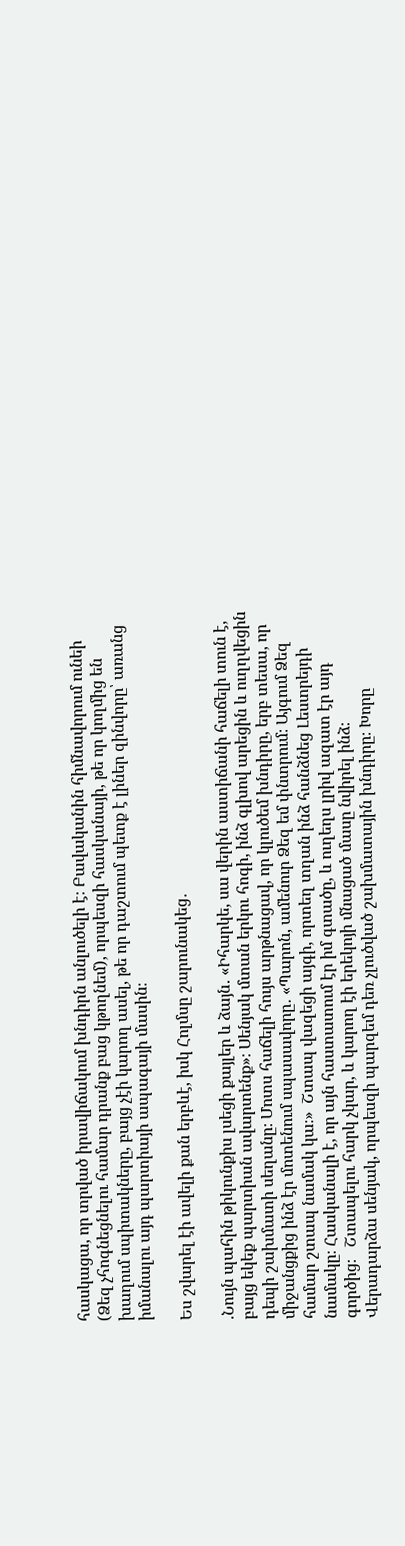հասկացա, որ տրված իրավիճակում խնդիրն անլուծելի է։ Բավականին հիմնավորում ունեի (Ձեզ չհոգնեցնելու համար դրանք բաց կթողնեմ), որպեսզի հասկանայի, թե որ կողմից են խաղում սպիտակները, բայց չէի կարող ասել, թե որ դաշտում պետք է լիներ զինվորը՝ առանց իմանալու այդ պարտիայի ապագայի մասին։

Ես շվարել էի ավելի քան երբևէ, իսկ Հոլմսը շարունակեց․

.Նույն պահին թիկունքիս լսեցի քայլեր և ձայն․ «Իհարկե, սա վերին աստիճանի հաճելի տուն է, բայց եկեք պարտիան ավարտենք»։ Սենյակ մտան երկու հոգի, ինձ գլխով արեցին և ուղղվեցին դեպի շախմատի սեղանը։ Մոտս հաճելի հույս արթնացավ, որ կլուծեմ խնդիրը, երբ տեսա, որ միջանցքից ինձ էր մոտենում սպասավորը․ «Պարոն, ամենուր Ձեզ եմ փնտրում։ Այգում Ձեզ համար շտապ նամակ կա։»  Շտապ վազեցի այգի, որտեղ տղան ինձ հանձնեց Լեստրեյդի նամակը։ Հասկանալի է, որ այն հաստատում էր իմ գտածը, և ուղեղս լրիվ ազատ էր այդ գործից։   Շտապելու հարկ չկար, և կարող էի երեկոյի մնացած մասը նվիրել ինձ։
Վերադարձա սենյակ, որպեսզի պարզեմ դեռ չլուծված շախմատային խնդիրը։ Խորը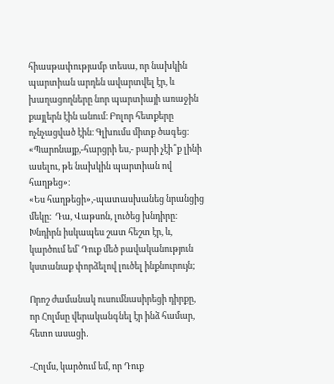հիասթափությամբ տեսա, որ նախկին պարտիան արդեն ավարտվել էր, և խաղացողները նոր պարտիայի առաջին քայլերն էին անում։ Բոլոր հետքերը ոչնչացված էին։ Գլխումս միտք ծագեց։ «Պարոնայք,-հարցրի ես,- բարի չէի՞ք լինի ասելու, թե նախկին պարտիան ով հաղթեց»։
«Ես հաղթեցի»,-պատասխանեց նրանցից մեկը։  Դա, Վաթսոն, լուծեց խնդիրը։ Խնդիրն իսկապես շատ հեշտ էր, և, կարծում եմ՝ Դուք մեծ բավականություն կստանաք փորձելով լուծել ինքնուրույն;

Որոշ ժամանակ ուսումնասիրեցի դիրքը, որ Հոլմսը վերականգնել էր ինձ համար, հետո ասացի․

-Հոլմս, կարծում եմ, որ Դուք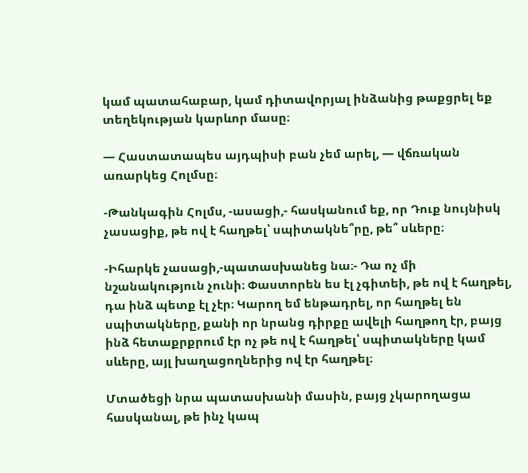կամ պատահաբար, կամ դիտավորյալ ինձանից թաքցրել եք տեղեկության կարևոր մասը։

— Հաստատապես այդպիսի բան չեմ արել, — վճռական առարկեց Հոլմսը։

-Թանկագին Հոլմս, -ասացի,- հասկանում եք, որ Դուք նույնիսկ չասացիք, թե ով է հաղթել՝ սպիտակնե՞րը, թե՞ սևերը։

-Իհարկե չասացի,-պատասխանեց նա։- Դա ոչ մի նշանակություն չունի։ Փաստորեն ես էլ չգիտեի, թե ով է հաղթել, դա ինձ պետք էլ չէր։ Կարող եմ ենթադրել, որ հաղթել են սպիտակները, քանի որ նրանց դիրքը ավելի հաղթող էր, բայց ինձ հետաքրքրում էր ոչ թե ով է հաղթել՝ սպիտակները կամ սևերը, այլ խաղացողներից ով էր հաղթել։

Մտածեցի նրա պատասխանի մասին, բայց չկարողացա հասկանալ, թե ինչ կապ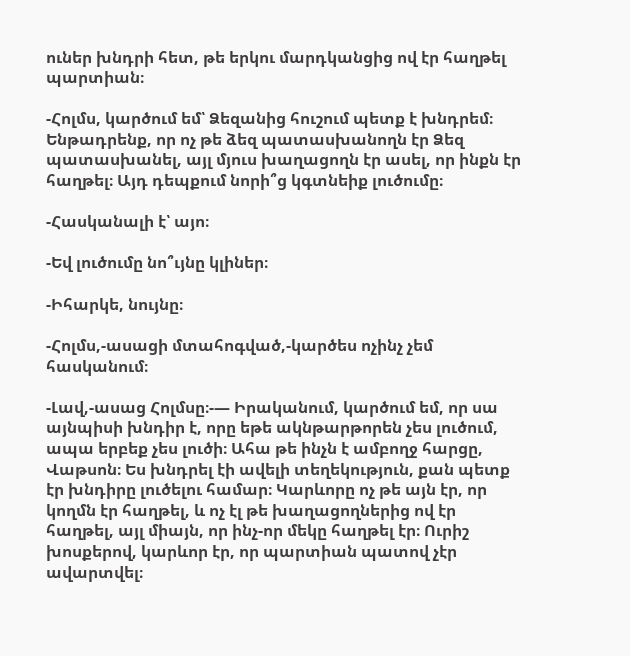ուներ խնդրի հետ, թե երկու մարդկանցից ով էր հաղթել պարտիան։

-Հոլմս, կարծում եմ՝ Ձեզանից հուշում պետք է խնդրեմ։ Ենթադրենք, որ ոչ թե ձեզ պատասխանողն էր Ձեզ պատասխանել, այլ մյուս խաղացողն էր ասել, որ ինքն էր հաղթել։ Այդ դեպքում նորի՞ց կգտնեիք լուծումը։

-Հասկանալի է՝ այո։

-Եվ լուծումը նո՞ւյնը կլիներ։

-Իհարկե, նույնը։

-Հոլմս,-ասացի մտահոգված,-կարծես ոչինչ չեմ հասկանում։

-Լավ,-ասաց Հոլմսը։-— Իրականում, կարծում եմ, որ սա այնպիսի խնդիր է, որը եթե ակնթարթորեն չես լուծում, ապա երբեք չես լուծի։ Ահա թե ինչն է ամբողջ հարցը, Վաթսոն։ Ես խնդրել էի ավելի տեղեկություն, քան պետք էր խնդիրը լուծելու համար։ Կարևորը ոչ թե այն էր, որ կողմն էր հաղթել, և ոչ էլ թե խաղացողներից ով էր հաղթել, այլ միայն, որ ինչ-որ մեկը հաղթել էր։ Ուրիշ խոսքերով, կարևոր էր, որ պարտիան պատով չէր ավարտվել։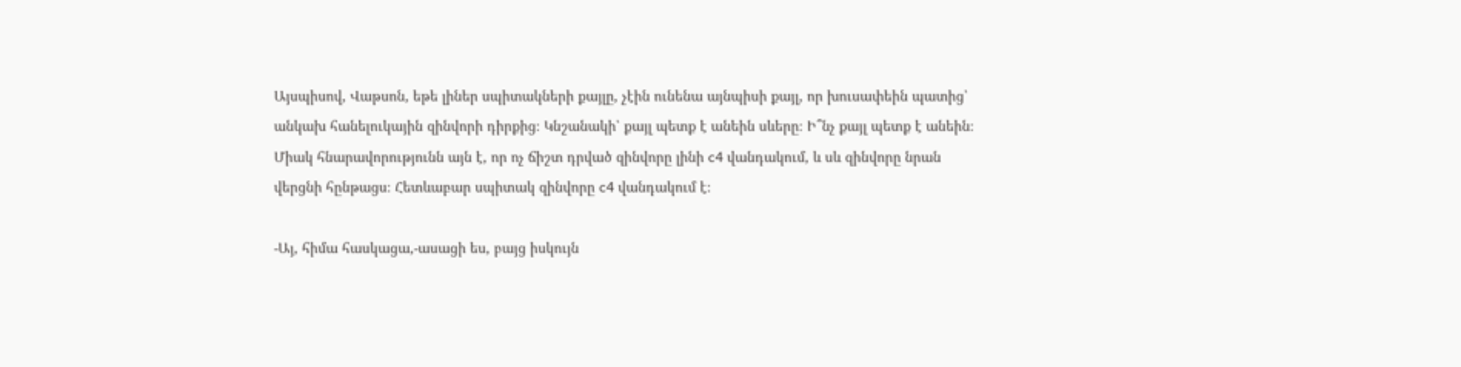Այսպիսով, Վաթսոն, եթե լիներ սպիտակների քայլը, չէին ունենա այնպիսի քայլ, որ խուսափեին պատից՝ անկախ հանելուկային զինվորի դիրքից։ Կնշանակի՝ քայլ պետք է անեին սևերը։ Ի՞նչ քայլ պետք է անեին։ Միակ հնարավորությունն այն է, որ ոչ ճիշտ դրված զինվորը լինի c4 վանդակում, և սև զինվորը նրան վերցնի հընթացս։ Հետևաբար սպիտակ զինվորը c4 վանդակում է։

-Այ, հիմա հասկացա,-ասացի ես, բայց իսկույն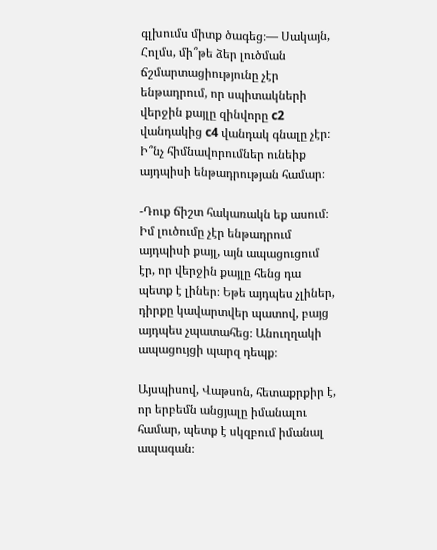գլխումս միտք ծագեց։— Սակայն, Հոլմս, մի՞թե ձեր լուծման ճշմարտացիությունը չէր ենթադրում, որ սպիտակների վերջին քայլը զինվորը c2 վանդակից c4 վանդակ գնալը չէր։ Ի՞նչ հիմնավորումներ ունեիք այդպիսի ենթադրության համար։

-Դուք ճիշտ հակառակն եք ասում։ Իմ լուծումը չէր ենթադրում այդպիսի քայլ, այն ապացուցում էր, որ վերջին քայլը հենց դա պետք է լիներ։ Եթե այդպես չլիներ, դիրքը կավարտվեր պատով, բայց այդպես չպատահեց։ Անուղղակի ապացույցի պարզ դեպք։

Այսպիսով, Վաթսոն, հետաքրքիր է, որ երբեմն անցյալը իմանալու համար, պետք է սկզբում իմանալ ապագան։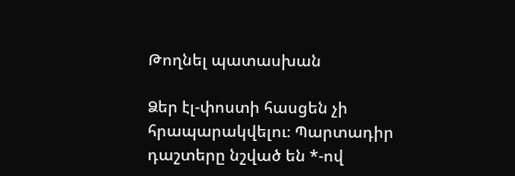Թողնել պատասխան

Ձեր էլ-փոստի հասցեն չի հրապարակվելու։ Պարտադիր դաշտերը նշված են *-ով